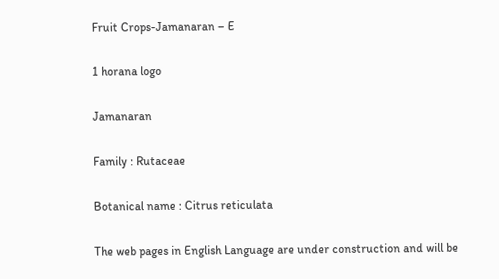Fruit Crops-Jamanaran – E

1 horana logo

Jamanaran

Family : Rutaceae

Botanical name : Citrus reticulata

The web pages in English Language are under construction and will be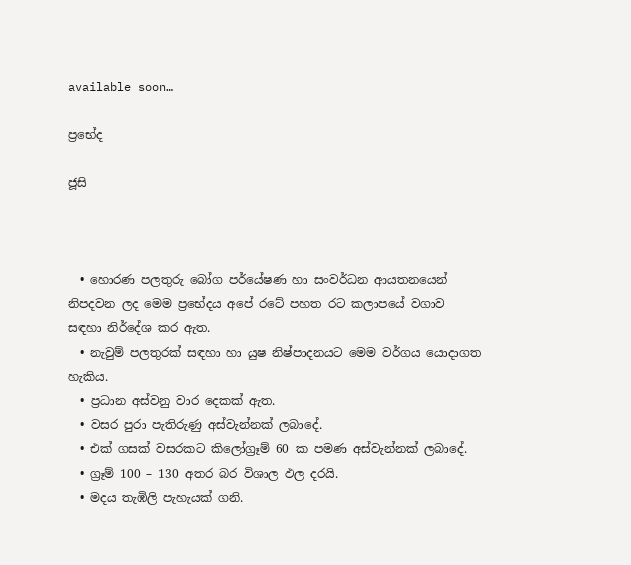available soon…

ප්‍රභේද

ජූසි



  • හොරණ පලතුරු බෝග පර්යේෂණ හා සංවර්ධන ආයතනයෙන් නිපදවන ලද මෙම ප්‍රභේදය අපේ රටේ පහත රට කලාපයේ වගාව සඳහා නිර්දේශ කර ඇත.
  • නැවුම් පලතුරක් සඳහා හා යුෂ නිෂ්පාදනයට මෙම වර්ගය යොදාගත හැකිය.
  • ප්‍රධාන අස්වනු වාර දෙකක් ඇත.
  • වසර පුරා පැතිරුණු අස්වැන්නක් ලබාදේ.
  • එක් ගසක් වසරකට කිලෝග්‍රෑම් 60 ක පමණ අස්වැන්නක් ලබාදේ.
  • ග්‍රෑම් 100 – 130 අතර බර විශාල ඵල දරයි.
  • මදය තැඹිලි පැහැයක් ගනි.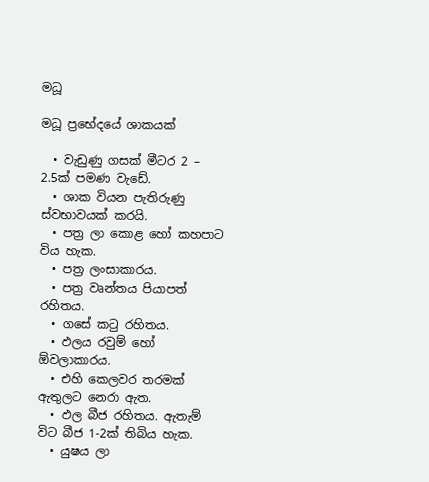මධූ

මධූ ප්‍ර‍භේදයේ ශාකයක්

  • වැඩුණු ගසක් මීටර 2 – 2.5ක් පමණ වැඩේ.
  • ශාක වියන පැතිරුණු ස්වභාවයක් කරයි.
  • පත්‍ර ලා කොළ හෝ කහපාට විය හැක.
  • පත්‍ර ලංසාකාරය.
  • පත්‍ර වෘන්තය පියාපත් රහිතය.
  • ගසේ කටු රහිතය.
  • ඵලය රවුම් හෝ ඕවලාකාරය.
  • එහි කෙලවර තරමක් ඇතුලට නෙරා ඇත.
  • ඵල බීජ රහිතය. ඇතැම් විට බීජ 1-2ක් තිබිය හැක.
  • යුෂය ලා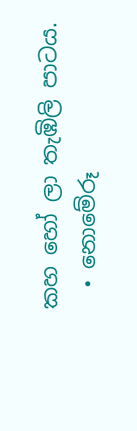කහ හෝ ලා තැඹිලි පාටය.
  • නොමේරූ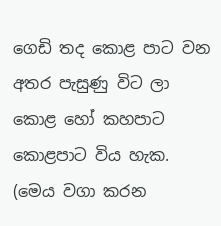ගෙඩි තද කොළ පාට වන අතර පැසුණු විට ලා කොළ හෝ කහපාට කොළපාට විය හැක. (මෙය වගා කරන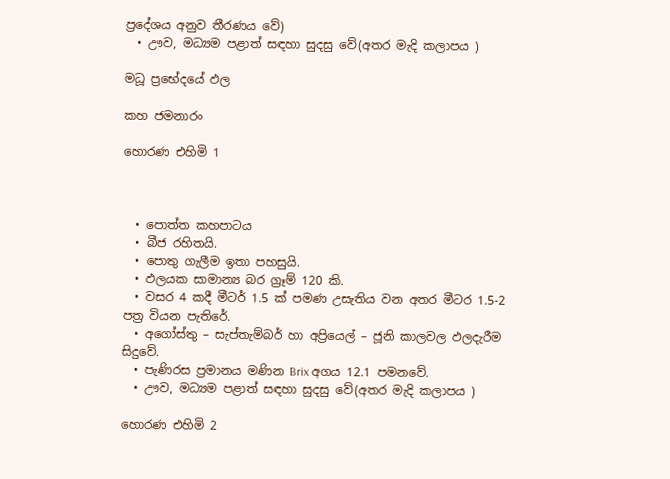ප්‍රදේශය අනුව තීරණය වේ)
  • ඌව, මධ්‍යම පළාත් සඳහා සුදසු වේ(අතර මැදි කලාපය )

මධූ ප්‍රභේදයේ ඵල

කහ ජමනාරං

හොරණ එහිමි 1



  • පොත්ත කහපාටය
  • බීජ රහිතයි.
  • පොතු ගැලීම ඉතා පහසුයි.
  • ඵලයක සාමාන්‍ය බර ග්‍රෑම් 120 කි.
  • වසර 4 කදී මීටර් 1.5 ක් පමණ උසැතිය වන අතර මීටර 1.5-2 පත්‍ර වියන පැතිරේ.
  • අගෝස්තු – සැප්තැම්බර් හා අප්‍රියෙල් – ජූනි කාලවල ඵලදැරීම සිදුවේ.
  • පැණිරස ප්‍රමානය මණින Brix අගය 12.1 පමනවේ.
  • ඌව, මධ්‍යම පළාත් සඳහා සුදසු වේ(අතර මැදි කලාපය )

හොරණ එහිමි 2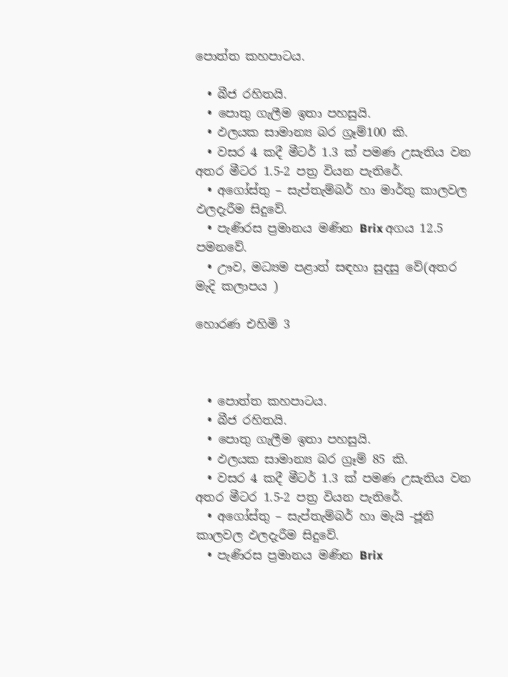පොත්ත කහපාටය.

  • බීජ රහිතයි.
  • පොතු ගැලීම ඉතා පහසුයි.
  • ඵලයක සාමාන්‍ය බර ග්‍රෑම්100 කි.
  • වසර 4 කදී මීටර් 1.3 ක් පමණ උසැතිය වන අතර මීටර 1.5-2 පත්‍ර වියන පැතිරේ.
  • අගෝස්තු – සැප්තැම්බර් හා මාර්තු කාලවල ඵලදැරීම සිදුවේ.
  • පැණිරස ප්‍රමානය මණින Brix අගය 12.5 පමනවේ.
  • ඌව, මධ්‍යම පළාත් සඳහා සුදසු වේ(අතර මැදි කලාපය )

හොරණ එහිමි 3



  • පොත්ත කහපාටය.
  • බීජ රහිතයි.
  • පොතු ගැලීම ඉතා පහසුයි.
  • ඵලයක සාමාන්‍ය බර ග්‍රෑම් 85 කි.
  • වසර 4 කදී මීටර් 1.3 ක් පමණ උසැතිය වන අතර මීටර 1.5-2 පත්‍ර වියන පැතිරේ.
  • අගෝස්තු – සැප්තැම්බර් හා මැයි -ජූනි කාලවල ඵලදැරීම සිදුවේ.
  • පැණිරස ප්‍රමානය මණින Brix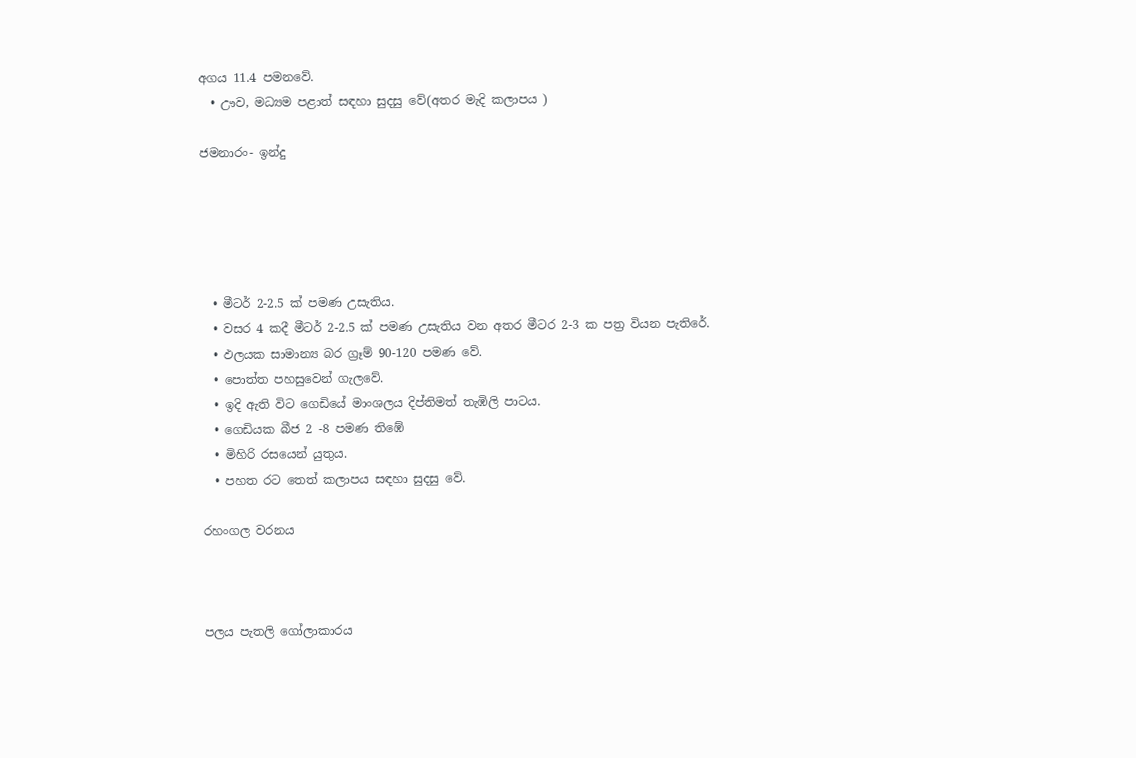අගය 11.4 පමනවේ.
  • ඌව, මධ්‍යම පළාත් සඳහා සුදසු වේ(අතර මැදි කලාපය )

ජමනාරං- ඉන්දු





  • මීටර් 2-2.5 ක් පමණ උසැතිය.
  • වසර 4 කදී මීටර් 2-2.5 ක් පමණ උසැතිය වන අතර මීටර 2-3 ක පත්‍ර වියන පැතිරේ.
  • ඵලයක සාමාන්‍ය බර ග්‍රෑම් 90-120 පමණ වේ.
  • පොත්ත පහසුවෙන් ගැලවේ.
  • ඉදි ඇති විට ගෙඩියේ මාංශලය දිප්තිමත් තැඹිලි පාටය.
  • ගෙඩියක බීජ 2 -8 පමණ තිඹේ
  • මිහිරි රසයෙන් යුතුය.
  • පහත රට තෙත් කලාපය සඳහා සුදසු වේ.

රහංගල වරනය



පලය පැතලි ගෝලාකාරය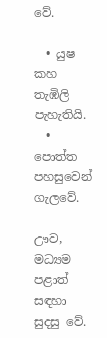වේ.

  • යුෂ කහ තැඹිලි පැහැතියි.
  • පොත්ත පහසුවෙන් ගැලවේ.

ඌව, මධ්‍යම පළාත් සඳහා සුදසු වේ.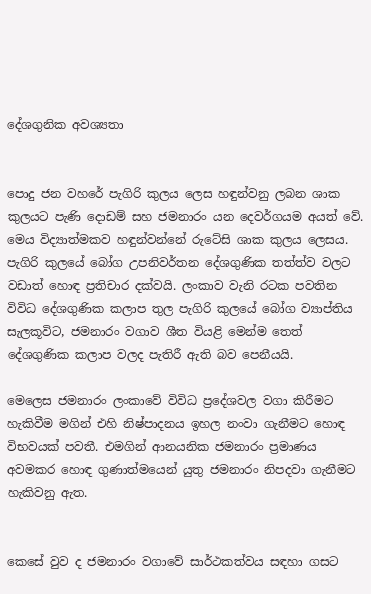දේශගුනික අවශ්‍යතා


පොදු ජන වහරේ පැගිරි කුලය ලෙස හඳුන්වනු ලබන ශාක කුලයට පැණි දොඩම් සහ ජමනාරං යන දෙවර්ගයම අයත් වේ. මෙය විද්‍යාත්මකව හඳුන්වන්නේ රුටේසි ශාක කුලය ලෙසය. පැගිරි කුලයේ බෝග උපනිවර්තන දේශගුණික තත්ත්ව වලට වඩාත් හොඳ ප්‍රතිචාර දක්වයි. ලංකාව වැනි රටක පවතින විවිධ දේශගුණික කලාප තුල පැගිරි කුලයේ බෝග ව්‍යාප්තිය සැලකූවිට, ජමනාරං වගාව ශීත වියළි මෙන්ම තෙත් දේශගුණික කලාප වලද පැතිරී ඇති බව පෙනීයයි.

මෙලෙස ජමනාරං ලංකාවේ විවිධ ප්‍රදේශවල වගා කිරීමට හැකිවීම මගින් එහි නිෂ්පාදනය ඉහල නංවා ගැනීමට හොඳ විභවයක් පවතී. එමගින් ආනයනික ජමනාරං ප්‍රමාණය අවමකර හොඳ ගුණාත්මයෙන් යුතු ජමනාරං නිපදවා ගැනීමට හැකිවනු ඇත.


කෙසේ වුව ද ජමනාරං වගාවේ සාර්ථකත්වය සඳහා ගසට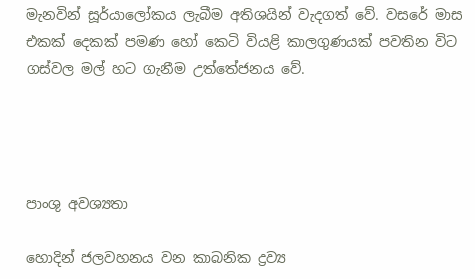මැනවින් සූර්යාලෝකය ලැබීම අතිශයින් වැදගත් වේ. වසරේ මාස එකක් දෙකක් පමණ හෝ කෙටි වියළි කාලගුණයක් පවතින විට ගස්වල මල් හට ගැනීම උත්තේජනය වේ.




පාංශු අවශ්‍යතා

හොදින් ජලවහනය වන කාබනික ද්‍රව්‍ය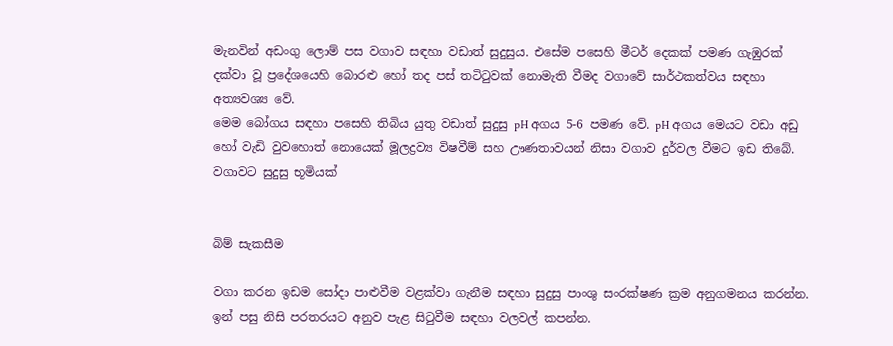මැනවින් අඩංගු ලොම් පස වගාව සඳහා වඩාත් සුදුසුය. එසේම පසෙහි මීටර් දෙකක් පමණ ගැඹුරක් දක්වා වූ ප්‍රදේශයෙහි බොරළු හෝ තද පස් තටිටුවක් නොමැති වීමද වගාවේ සාර්ථකත්වය සඳහා අත්‍යවශ්‍ය වේ.
මෙම බෝගය සඳහා පසෙහි තිබිය යුතු වඩාත් සුදුසු pH අගය 5-6 පමණ වේ. pH අගය මෙයට වඩා අඩු හෝ වැඩි වුවහොත් නොයෙක් මූලද්‍රව්‍ය විෂවීම් සහ ඌණතාවයන් නිසා වගාව දුර්වල වීමට ඉඩ තිබේ.
වගාවට සුදුසු භූමියක්


බිම් සැකසීම

වගා කරන ඉඩම සෝදා පාළුවීම වළක්වා ගැනීම සඳහා සුදුසු පාංශු සංරක්ෂණ ක්‍රම අනුගමනය කරන්න. ඉන් පසු නිසි පරතරයට අනුව පැළ සිටුවීම සඳහා වලවල් කපන්න.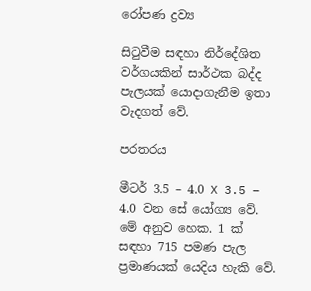රෝපණ ද්‍රව්‍ය

සිටුවීම සඳහා නිර්දේශිත වර්ගයකින් සාර්ථක බද්ද පැලයක් යොදාගැනීම ඉතා වැදගත් වේ.

පරතරය

මීටර් 3.5 – 4.0 X 3.5 – 4.0 වන සේ යෝග්‍ය වේ. මේ අනුව හෙක. 1 ක් සඳහා 715 පමණ පැල ප්‍රමාණයක් යෙදිය හැකි වේ.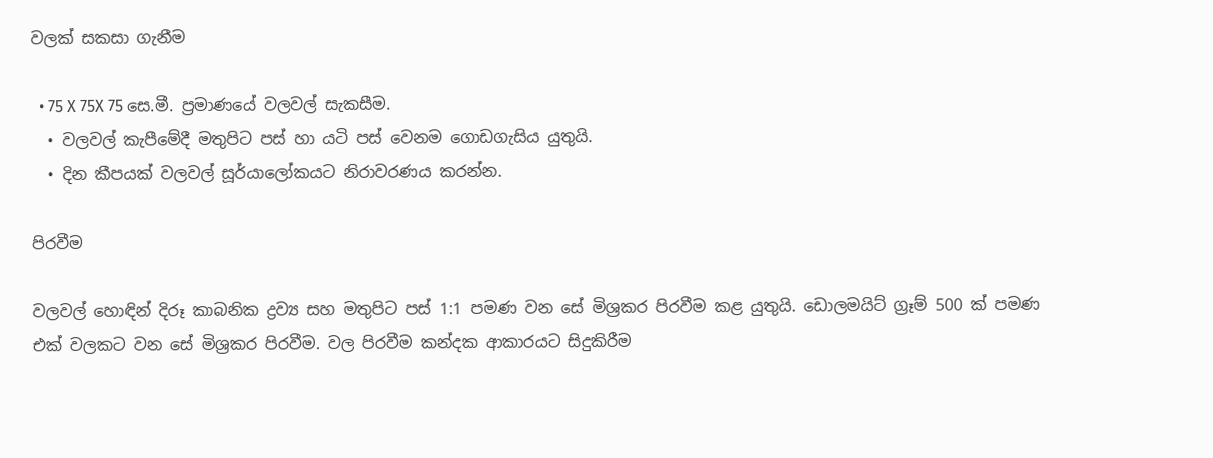වලක් සකසා ගැනීම

  • 75 X 75X 75 සෙ.මී. ප්‍රමාණයේ වලවල් සැකසීම.
  • වලවල් කැපීමේදී මතුපිට පස් හා යටි පස් වෙනම ගොඩගැසිය යුතුයි.
  • දින කීපයක් වලවල් සූර්යාලෝකයට නිරාවරණය කරන්න.

පිරවීම

වලවල් හොඳින් දිරූ කාබනික ද්‍රව්‍ය සහ මතුපිට පස් 1:1 පමණ වන සේ මිශ්‍රකර පිරවීම කළ යුතුයි. ඩොලමයිට් ග්‍රෑම් 500 ක් පමණ එක් වලකට වන සේ මිශ්‍රකර පිරවීම. වල පිරවීම කන්දක ආකාරයට සිදුකිරීම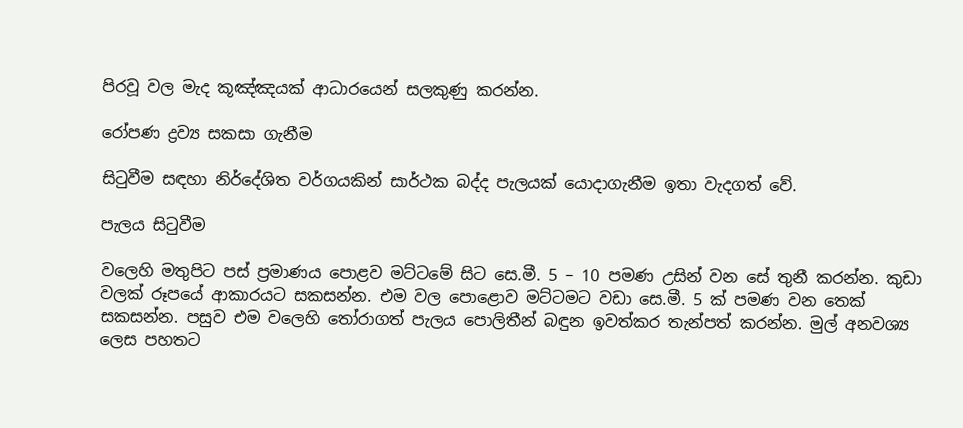පිරවූ වල මැද කූඤ්ඤයක් ආධාරයෙන් සලකුණු කරන්න.

රෝපණ ද්‍රව්‍ය සකසා ගැනීම

සිටුවීම සඳහා නිර්දේශිත වර්ගයකින් සාර්ථක බද්ද පැලයක් යොදාගැනීම ඉතා වැදගත් වේ.

පැලය සිටුවීම

වලෙහි මතුපිට පස් ප්‍රමාණය පොළව මට්ටමේ සිට සෙ.මී. 5 – 10 පමණ උසින් වන සේ තුනී කරන්න. කුඩා වලක් රූපයේ ආකාරයට සකසන්න. එම වල පොළොව මට්ටමට වඩා සෙ.මී. 5 ක් පමණ වන තෙක් සකසන්න. පසුව එම වලෙහි තෝරාගත් පැලය පොලිතීන් බඳුන ඉවත්කර තැන්පත් කරන්න. මුල් අනවශ්‍ය ලෙස පහතට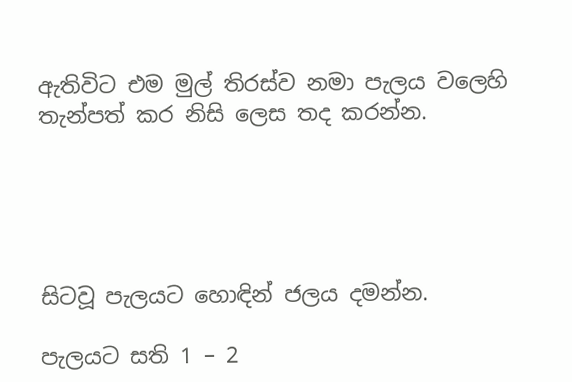ඇතිවිට එම මුල් තිරස්ව නමා පැලය වලෙහි තැන්පත් කර නිසි ලෙස තද කරන්න.





සිටවූ පැලයට හොඳින් ජලය දමන්න.

පැලයට සති 1 – 2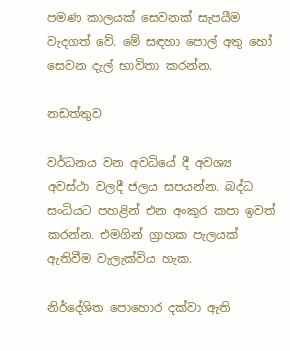පමණ කාලයක් සෙවනක් සැපයීම වැදගත් වේ. මේ සඳහා පොල් අතු හෝ සෙවන දැල් භාවිතා කරන්න.

නඩත්තුව

වර්ධනය වන අවධියේ දී අවශ්‍ය අවස්ථා වලදී ජලය සපයන්න. බද්ධ සංධියට පහළින් එන අංකුර කපා ඉවත් කරන්න. එමගින් ග්‍රාහක පැලයක් ඇතිවීම වැලැක්විය හැක.

නිර්දේශිත පොහොර දක්වා ඇති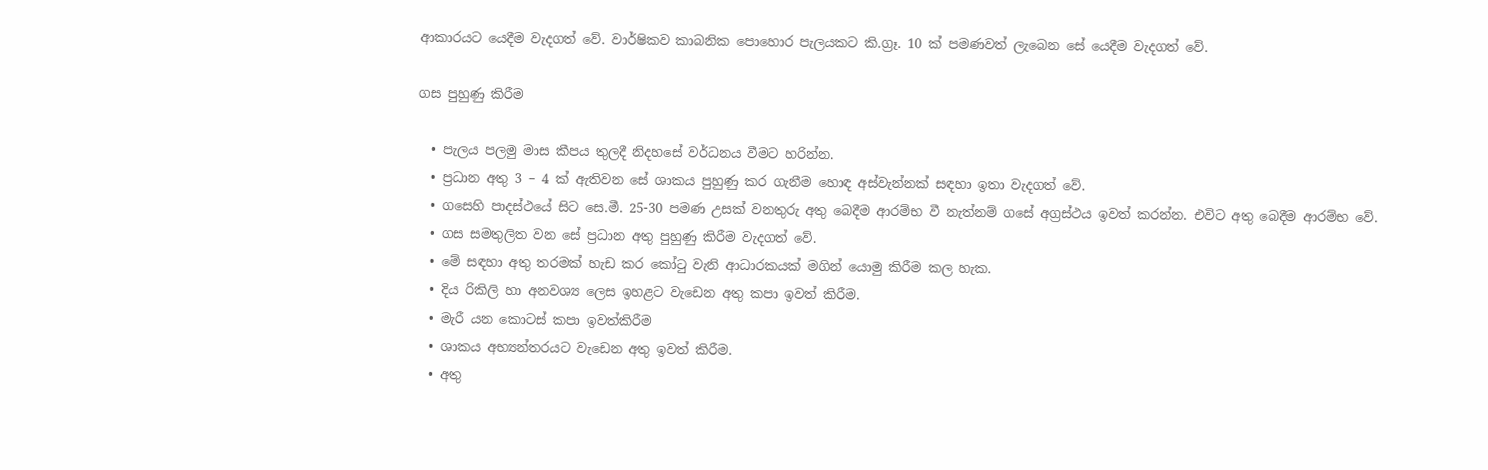ආකාරයට යෙදීම වැදගත් වේ. වාර්ෂිකව කාබනික පොහොර පැලයකට කි.ග්‍රෑ. 10 ක් පමණවත් ලැබෙන සේ යෙදීම වැදගත් වේ.

ගස පුහුණු කිරීම

  • පැලය පලමු මාස කීපය තුලදී නිදහසේ වර්ධනය වීමට හරින්න.
  • ප්‍රධාන අතු 3 – 4 ක් ඇතිවන සේ ශාකය පුහුණු කර ගැනීම හොඳ අස්වැන්නක් සඳහා ඉතා වැදගත් වේ.
  • ගසෙහි පාදස්ථයේ සිට සෙ.මී. 25-30 පමණ උසක් වනතුරු අතු බෙදීම ආරම්භ වී නැත්නම් ගසේ අග්‍රස්ථය ඉවත් කරන්න. එවිට අතු බෙදීම ආරම්භ වේ.
  • ගස සමතුලිත වන සේ ප්‍රධාන අතු පුහුණු කිරීම වැදගත් වේ.
  • මේ සඳහා අතු තරමක් හැඩ කර කෝටු වැනි ආධාරකයක් මගින් යොමු කිරීම කල හැක.
  • දිය රිකිලි හා අනවශ්‍ය ලෙස ඉහළට වැඩෙන අතු කපා ඉවත් කිරීම.
  • මැරී යන කොටස් කපා ඉවත්කිරීම
  • ශාකය අභ්‍යන්තරයට වැඩෙන අතු ඉවත් කිරීම.
  • අතු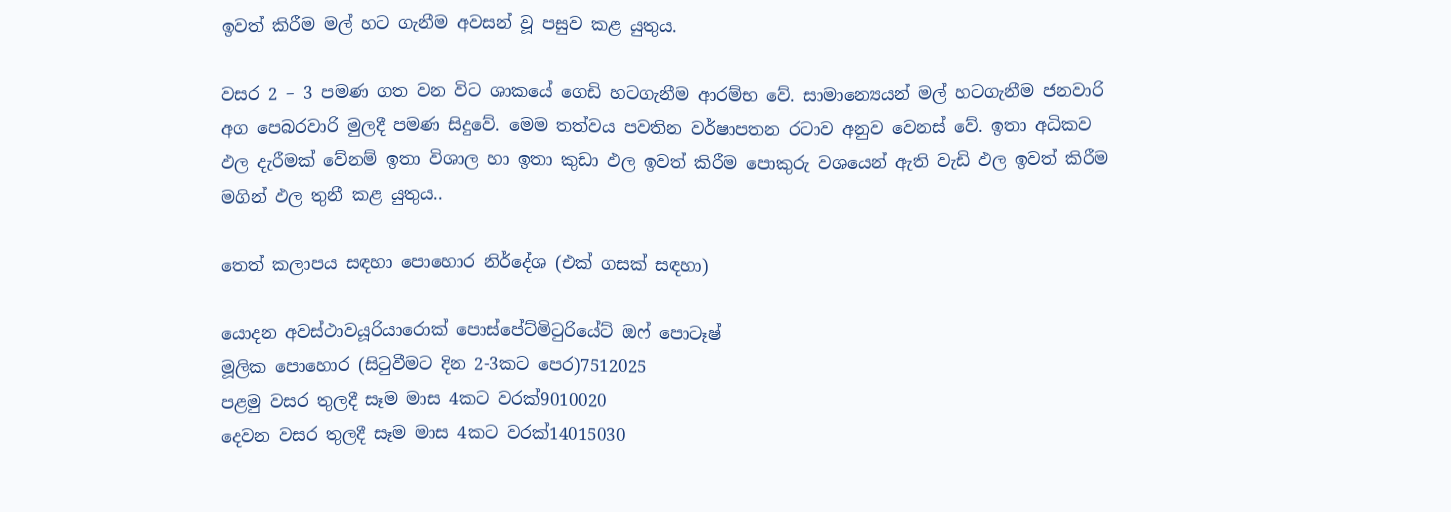ඉවත් කිරීම මල් හට ගැනීම අවසන් වූ පසුව කළ යුතුය.

වසර 2 – 3 පමණ ගත වන විට ශාකයේ ගෙඩි හටගැනීම ආරම්භ වේ. සාමාන්‍යෙයන් මල් හටගැනීම ජනවාරි අග පෙබරවාරි මුලදී පමණ සිදුවේ. මෙම තත්වය පවතින වර්ෂාපතන රටාව අනුව වෙනස් වේ. ඉතා අධිකව ඵල දැරීමක් වේනම් ඉතා විශාල හා ඉතා කුඩා ඵල ඉවත් කිරීම පොකුරු වශයෙන් ඇති වැඩි ඵල ඉවත් කිරීම මගින් ඵල තුනී කළ යුතුය..

තෙත් කලාපය සඳහා පොහොර නිර්දේශ (එක් ගසක් සඳහා)

යොදන අවස්ථාවයූරියාරොක් පොස්පේට්මිටුරියේට් ඔෆ් පොටෑෂ්
මූලික පොහොර (සිටුවීමට දින 2-3කට පෙර)7512025
පළමු වසර තුලදී සෑම මාස 4කට වරක්9010020
දෙවන වසර තුලදී සෑම මාස 4කට වරක්14015030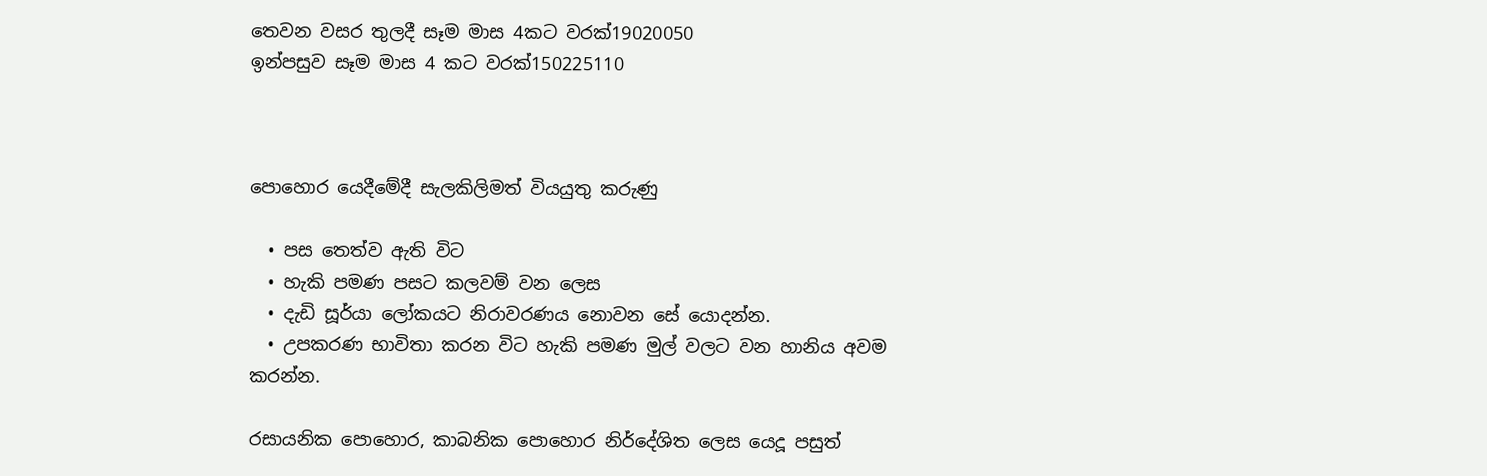තෙවන වසර තුලදී සෑම මාස 4කට වරක්19020050
ඉන්පසුව සෑම මාස 4 කට වරක්150225110



පොහොර යෙදීමේදී සැලකිලිමත් වියයුතු කරුණු

  • පස තෙත්ව ඇති විට
  • හැකි පමණ පසට කලවම් වන ලෙස
  • දැඩි සූර්යා ලෝකයට නිරාවරණය නොවන සේ යොදන්න.
  • උපකරණ භාවිතා කරන විට හැකි පමණ මුල් වලට වන හානිය අවම කරන්න.

රසායනික පොහොර, කාබනික පොහොර නිර්දේශිත ලෙස යෙදූ පසුත්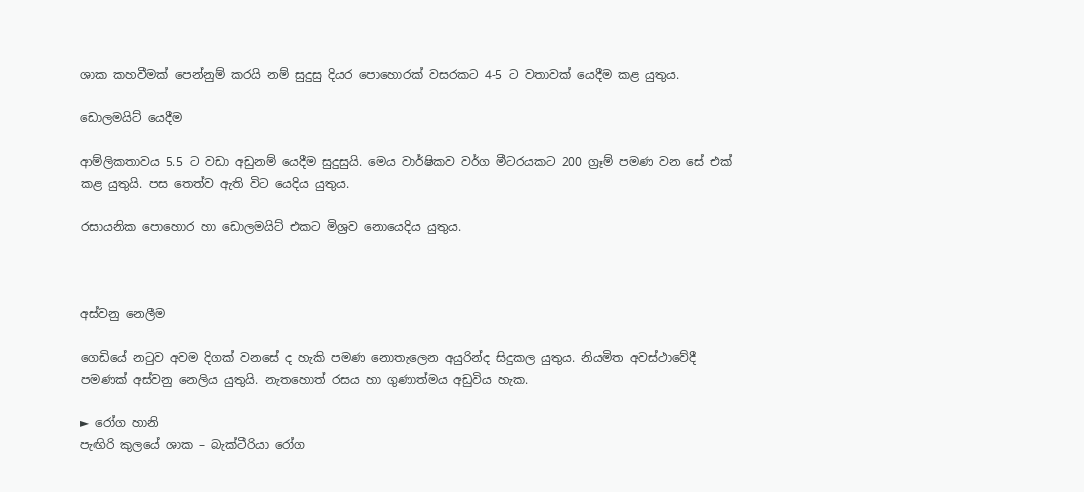ශාක කහවීමක් පෙන්නුම් කරයි නම් සුදුසු දියර පොහොරක් වසරකට 4-5 ට වතාවක් යෙදීම කළ යුතුය.

ඩොලමයිට් යෙදීම

ආම්ලිකතාවය 5.5 ට වඩා අඩුනම් යෙදීම සුදුසුයි. මෙය වාර්ෂිකව වර්ග මීටරයකට 200 ග්‍රෑම් පමණ වන සේ එක් කළ යුතුයි. පස තෙත්ව ඇති විට යෙදිය යුතුය.

රසායනික පොහොර හා ඩොලමයිට් එකට මිශ්‍රව නොයෙදිය යුතුය.



අස්වනු නෙලීම

ගෙඩියේ නටුව අවම දිගක් වනසේ ද හැකි පමණ නොතැලෙන අයුරින්ද සිදුකල යුතුය. නියමිත අවස්ථාවේදී පමණක් අස්වනු නෙලිය යුතුයි. නැතහොත් රසය හා ගුණාත්මය අඩුවිය හැක.

► රෝග හානි
පැඟිරි කුලයේ ශාක – බැක්ටීරියා රෝග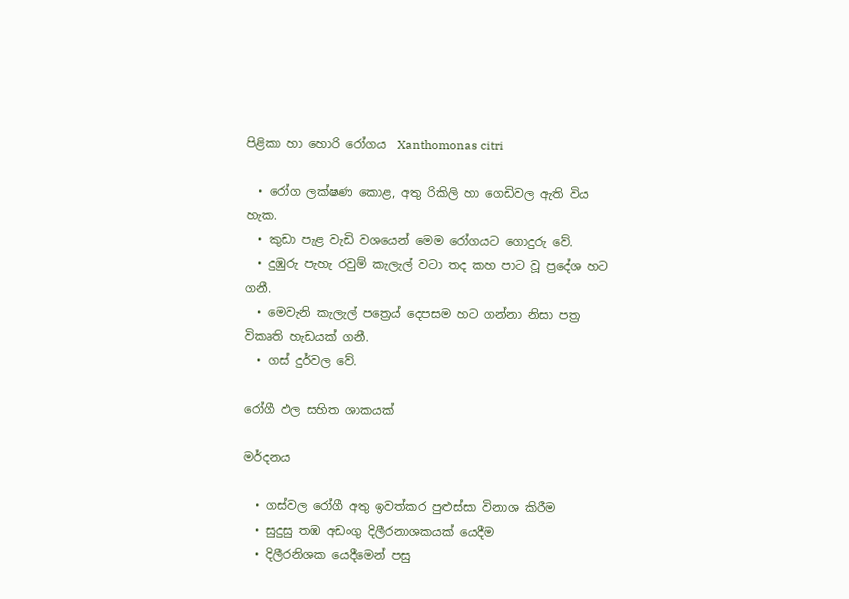පිළිකා හා හොරි රෝගය  Xanthomonas citri

  • රෝග ලක්ෂණ කොළ, අතු රිකිලි හා ගෙඩිවල ඇති විය හැක.
  • කුඩා පැළ වැඩි වශයෙන් මෙම රෝගයට ගොදුරු වේ.
  • දුඹුරු පැහැ රවුම් කැලැල් වටා තද කහ පාට වූ ප්‍රදේශ හට ගනී.
  • මෙවැනි කැලැල් පත්‍රෙය් දෙපසම හට ගන්නා නිසා පත්‍ර විකෘති හැඩයක් ගනී.
  • ගස් දුර්වල වේ.

රෝගී ඵල සහිත ශාකයක්

මර්දනය

  • ගස්වල රෝගී අතු ඉවත්කර පුළුස්සා විනාශ කිරීම
  • සුදුසු තඹ අඩංගු දිලීරනාශකයක් යෙදීම
  • දිලීරනිශක යෙදීමෙන් පසු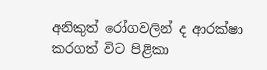අනිකුත් රෝගවලින් ද ආරක්ෂා කරගත් විට පිළිකා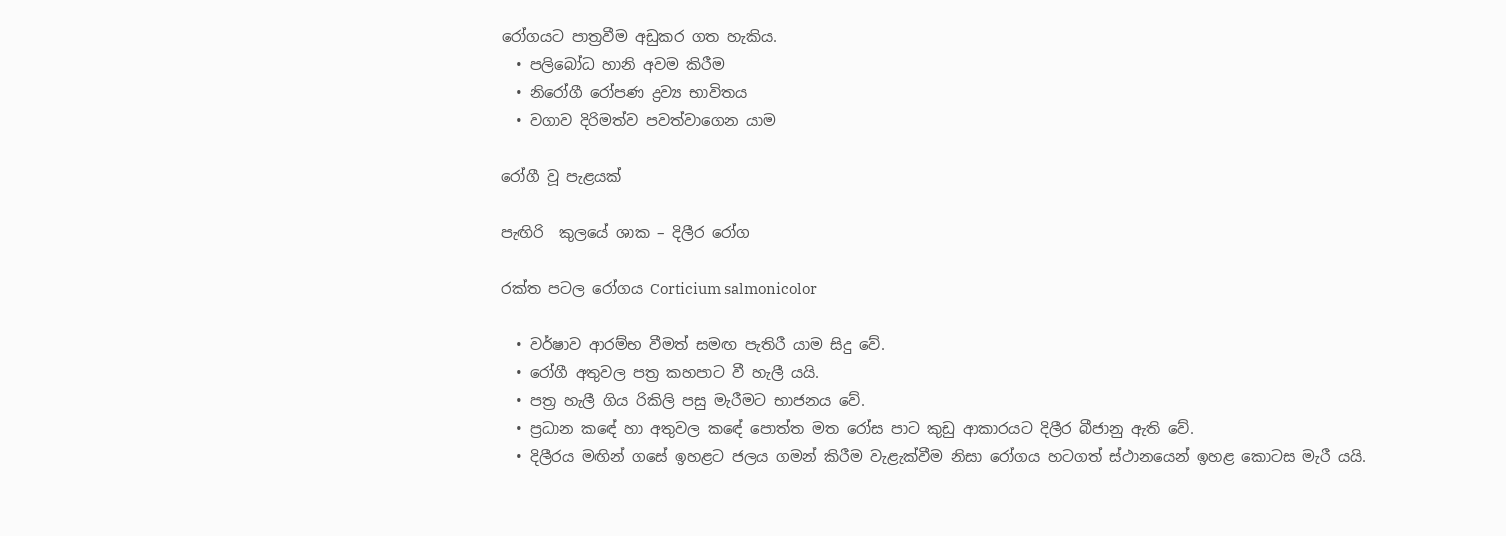රෝගයට පාත්‍රවීම අඩුකර ගත හැකිය.
  • පලිබෝධ හානි අවම කිරීම
  • නිරෝගී රෝපණ ද්‍රව්‍ය භාවිතය
  • වගාව දිරිමත්ව පවත්වාගෙන යාම

රෝගී වූ පැළයක්

පැඟිරි  කුලයේ ශාක – දිලීර රෝග

රක්ත පටල රෝගය Corticium salmonicolor

  • වර්ෂාව ආරම්භ වීමත් සමඟ පැතිරී යාම සිදු වේ.
  • රෝගී අතුවල පත්‍ර කහපාට වී හැලී යයි.
  • පත්‍ර හැලී ගිය රිකිලි පසු මැරීමට භාජනය වේ.
  • ප්‍රධාන කඳේ හා අතුවල කඳේ පොත්ත මත රෝස පාට කුඩු ආකාරයට දිලීර බීජානු ඇති වේ.
  • දිලීරය මඟින් ගසේ ඉහළට ජලය ගමන් කිරීම වැළැක්වීම නිසා රෝගය හටගත් ස්ථානයෙන් ඉහළ කොටස මැරී යයි.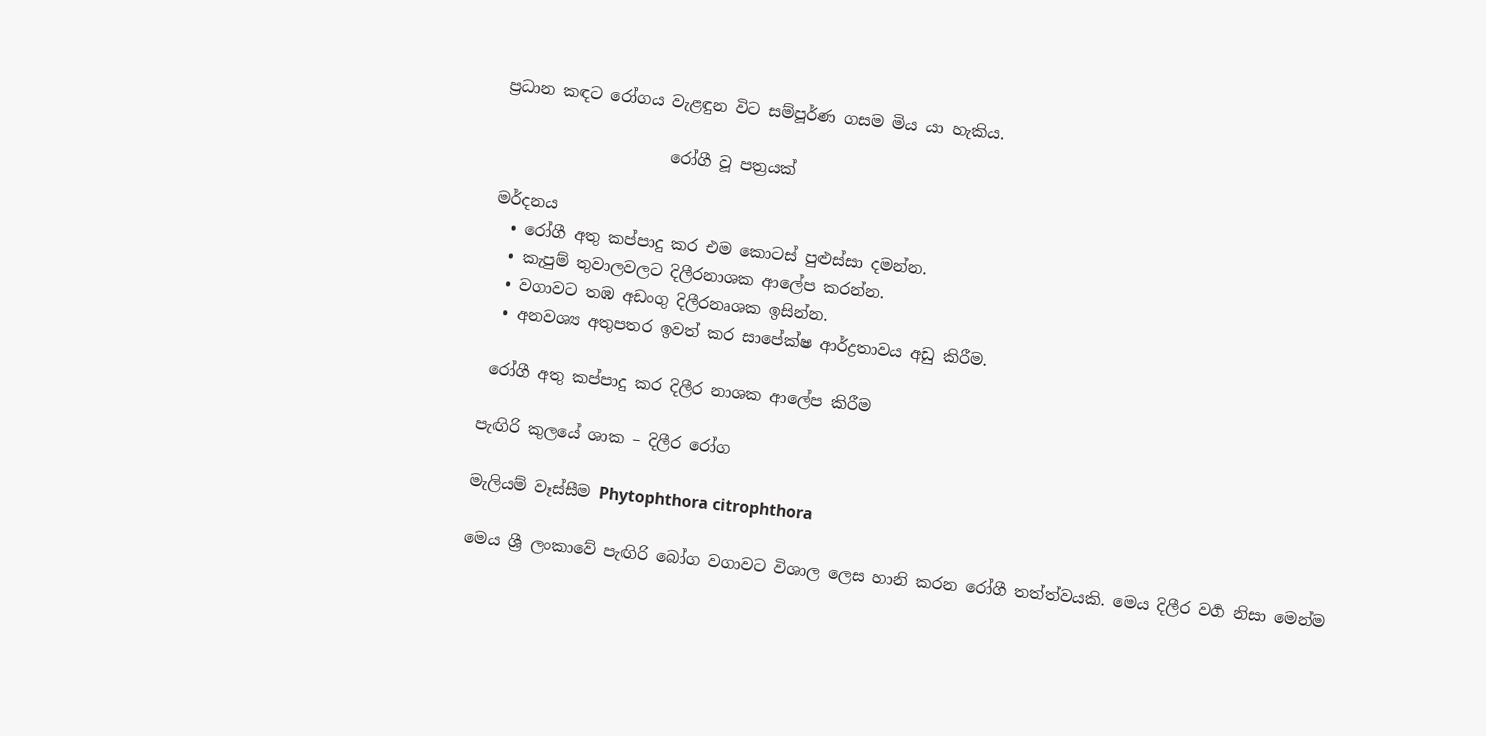ප්‍රධාන කඳට රෝගය වැළඳුන විට සම්පූර්ණ ගසම මිය යා හැකිය.

                     රෝගී වූ පත්‍රයක්

මර්දනය
  • රෝගී අතු කප්පාදු කර එම කොටස් පුළුස්සා දමන්න.
  • කැපුම් තුවාලවලට දිලීරනාශක ආලේප කරන්න.
  • වගාවට තඹ අඩංගු දිලීරනෘශක ඉසින්න.
  • අනවශ්‍ය අතුපතර ඉවත් කර සාපේක්ෂ ආර්ද්‍රතාවය අඩු කිරීම.

 රෝගී අතු කප්පාදු කර දිලීර නාශක ආලේප කිරීම

පැඟිරි කුලයේ ශාක – දිලීර රෝග

මැලියම් වෑස්සීම Phytophthora citrophthora

මෙය ශ්‍රී ලංකාවේ පැඟිරි බෝග වගාවට විශාල ලෙස හානි කරන රෝගී තත්ත්වයකි. මෙය දිලීර වර්‍ග නිසා මෙන්ම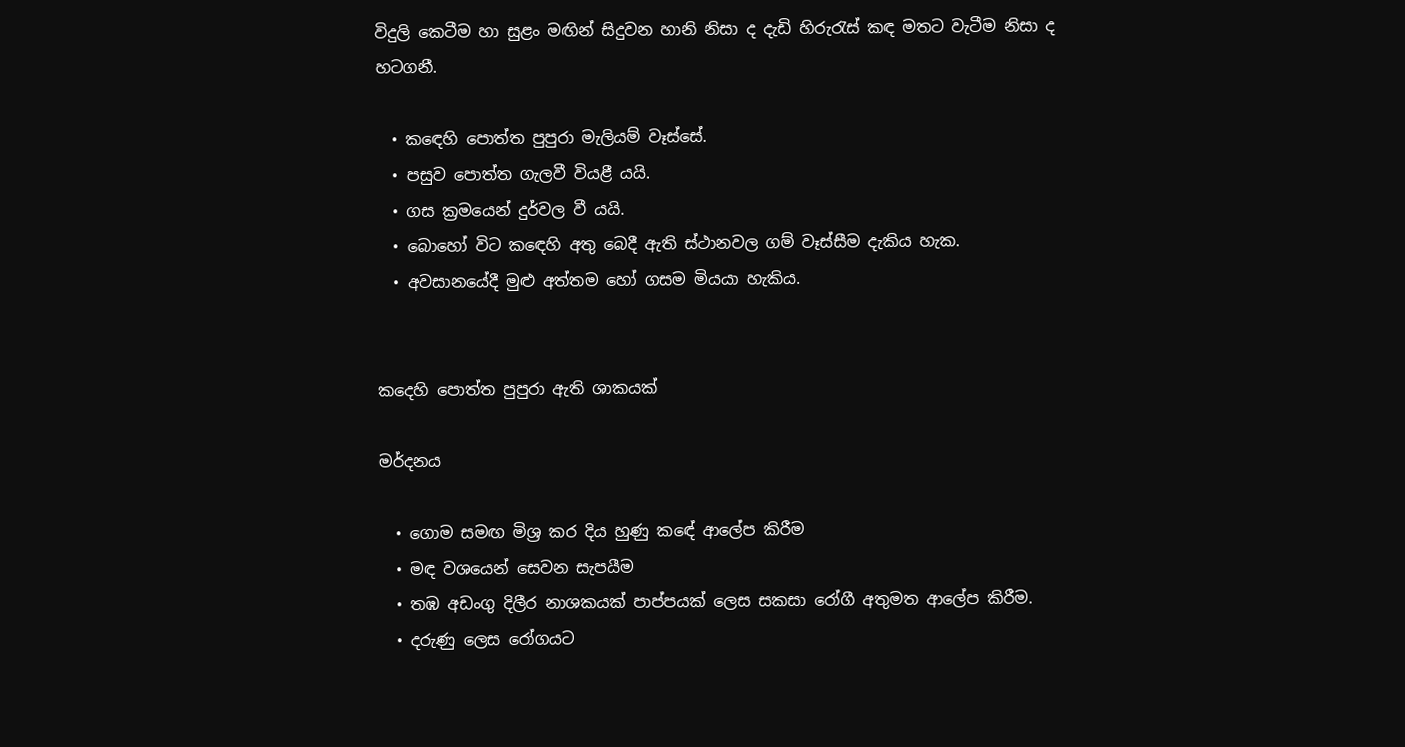විදුලි කෙටීම හා සුළං මඟින් සිදුවන හානි නිසා ද දැඩි හිරුරැස් කඳ මතට වැටීම නිසා ද හටගනී.

  • කඳෙහි පොත්ත පුපුරා මැලියම් වෑස්සේ.
  • පසුව පොත්ත ගැලවී වියළී යයි.
  • ගස ක්‍රමයෙන් දුර්වල වී යයි.
  • බොහෝ විට කඳෙහි අතු බෙදී ඇති ස්ථානවල ගම් වෑස්සීම දැකිය හැක.
  • අවසානයේදී මුළු අත්තම හෝ ගසම මියයා හැකිය.


ක‍දෙහි පොත්ත පුපුරා ඇති ශාකයක්

මර්දනය

  • ගොම සමඟ මිශ්‍ර කර දිය හුණු කඳේ ආලේප කිරීම
  • මඳ වශයෙන් සෙවන සැපයීම
  • තඹ අඩංගු දිලීර නාශකයක් පාප්පයක් ලෙස සකසා රෝගී අතුමත ආලේප කිරීම.
  • දරුණු ලෙස රෝගයට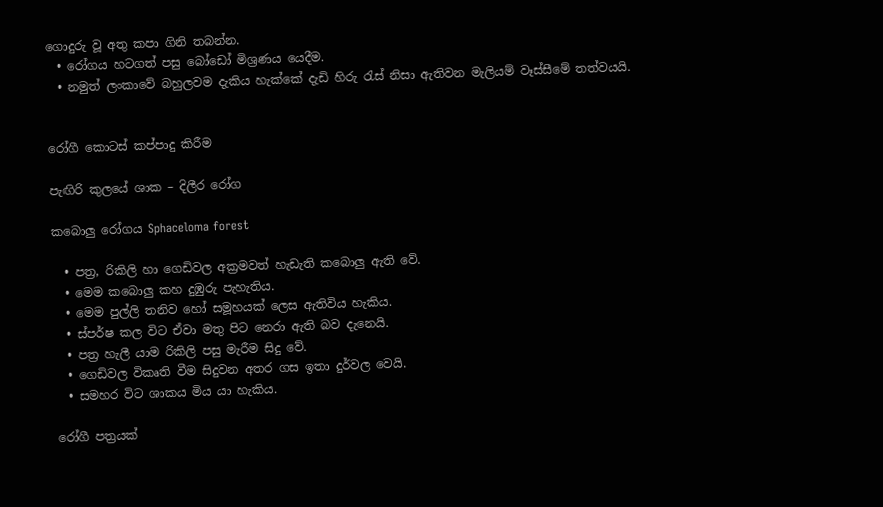ගොදුරු වූ අතු කපා ගිනි තබන්න.
  • රෝගය හටගත් පසු බෝඩෝ මිශ්‍රණය යෙදීම.
  • නමුත් ලංකාවේ බහුලවම දැකිය හැක්කේ දැඩි හිරු රැස් නිසා ඇතිවන මැලියම් වෑස්සීමේ තත්වයයි.


රෝගී කොටස් කප්පාදු කිරීම

පැඟිරි කුලයේ ශාක – දිලීර රෝග

කබොලු රෝගය Sphaceloma forest

  • පත්‍ර, රිකිලි හා ගෙඩිවල අක්‍රමවත් හැඩැති කබොලු ඇති වේ.
  • මෙම කබොලු කහ දුඹුරු පැහැතිය.
  • මෙම පුල්ලි තනිව හෝ සමූහයක් ලෙස ඇතිවිය හැකිය.
  • ස්පර්ෂ කල විට ඒවා මතු පිට නෙරා ඇති බව දැනෙයි.
  • පත්‍ර හැලී යාම රිකිලි පසු මැරීම සිදු වේ.
  • ගෙඩිවල විකෘති වීම සිදුවන අතර ගස ඉතා දුර්වල වෙයි.
  • සමහර විට ශාකය මිය යා හැකිය.

රෝගී පත්‍රයක්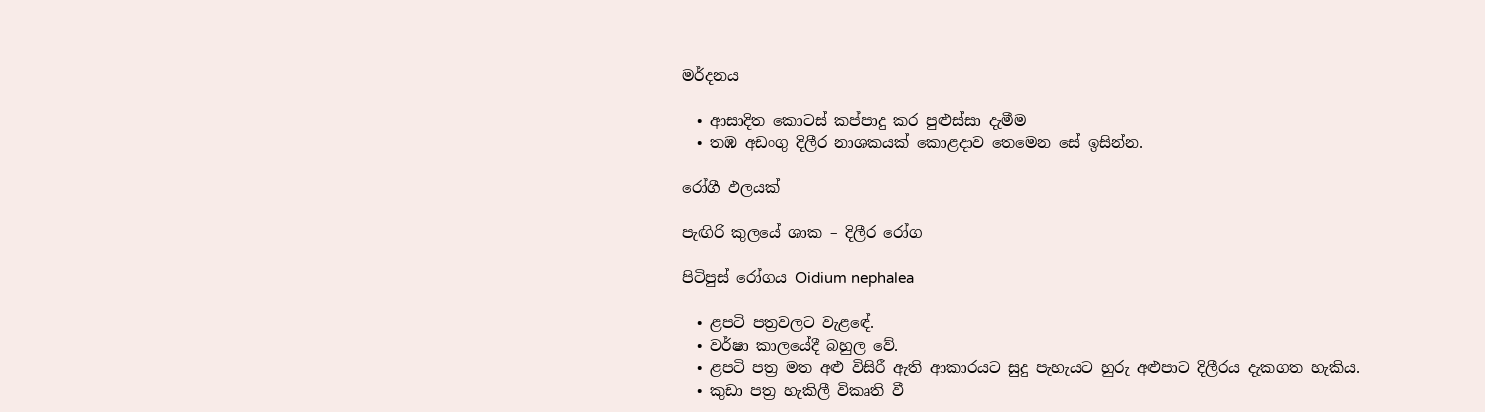මර්දනය

  • ආසාදිත කොටස් කප්පාදු කර පුළුස්සා දැමීම
  • තඹ අඩංගු දිලීර නාශකයක් කොළදාව තෙමෙන සේ ඉසින්න.

රෝගී ඵලයක්

පැඟිරි කුලයේ ශාක – දිලීර රෝග

පිටිපුස් රෝගය Oidium nephalea

  • ළපටි පත්‍රවලට වැළඳේ.
  • වර්ෂා කාලයේදී බහුල වේ.
  • ළපටි පත්‍ර මත අළු විසිරී ඇති ආකාරයට සුදු පැහැයට හුරු අළුපාට දිලීරය දැකගත හැකිය.
  • කුඩා පත්‍ර හැකිලී විකෘති වී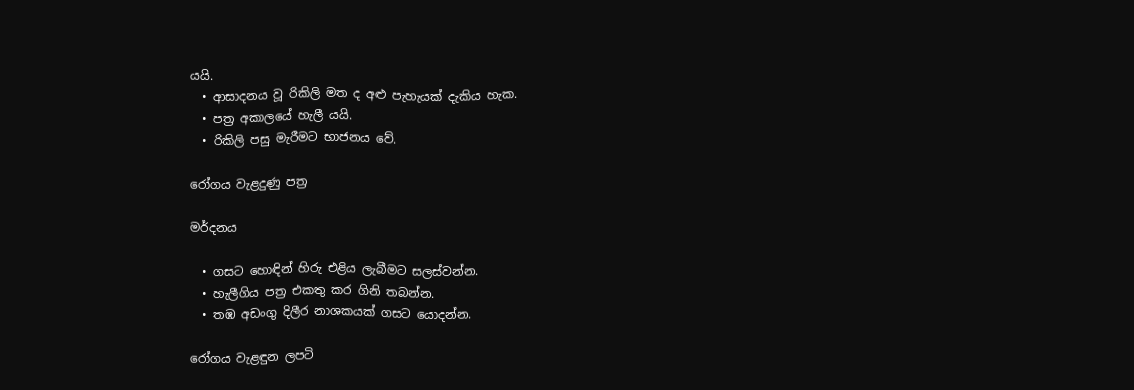යයි.
  • ආසාදනය වූ රිකිලි මත ද අළු පැහැයක් දැකිය හැක.
  • පත්‍ර අකාලයේ හැලී යයි.
  • රිකිලි පසු මැරීමට භාජනය වේ.

රෝගය වැළදුණු පත්‍ර

මර්දනය

  • ගසට හොඳින් හිරු එළිය ලැබීමට සලස්වන්න.
  • හැලීගිය පත්‍ර එකතු කර ගිනි තබන්න.
  • තඹ අඩංගු දිලීර නාශකයක් ගසට යොදන්න.

රෝගය වැළඳුන ලපටි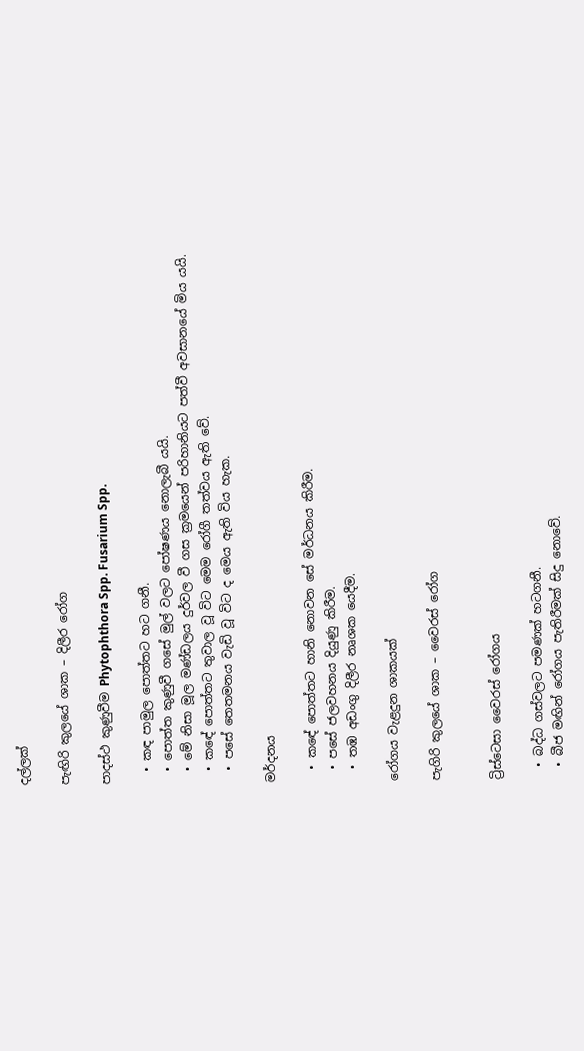දල්ලක්

පැඟිරි කුලයේ ශාක – දිලීර රෝග

පාදස්ථ කුණුවීම Phytophthora Spp. Fusarium Spp.

  • කඳ පාමුල පොත්තට හට ගනී.
  • පොත්ත කුණුවී ගසේ මුල් වලට පෝෂණය නොලැබී යයි.
  • මේ නිසා මූල මණ්ඩලය දුර්වල වී ගස ක්‍රමයෙන් පරිහානියට පත්වී අවසානයේ මිය යයි.
  • කඳේ පොත්තට තුවාල වූ විට මෙම රෝගී තත්වය ඇති වේ.
  • පසේ තෙතමනය වැඩි වූ විට ද මෙය ඇති විය හැක.

මර්දනය

  • කඳේ පොත්තට හානි නොවන සේ මර්ධනය කිරීම.
  • පසේ ජලවහනය දියුණු කිරීම.
  • තඹ අඩංගු දිලීර නෘශක යෙදීම.

රෝගය වැළදුන ශාකයක්

පැගිරි කුලයේ ශාක – වෛරස් රෝග


ට්‍රිස්ටෙසා වෛරස් රෝගය

  • බද්ධ ගස්වලට පමණක් හටගනී.
  • බීජ මඟින් රෝගය පැතිරීමක් සිදු නොවේ.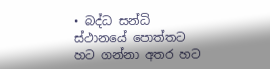• බද්ධ සන්ධි ස්ථානයේ පොත්තට හට ගන්නා අතර හට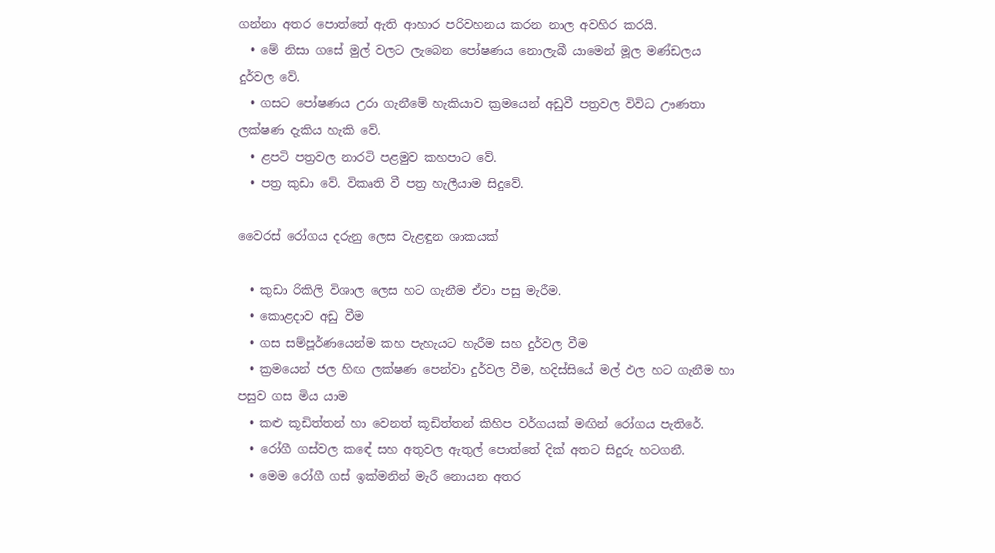ගන්නා අතර පොත්තේ ඇති ආහාර පරිවහනය කරන නාල අවහිර කරයි.
  • මේ නිසා ගසේ මුල් වලට ලැබෙන පෝෂණය නොලැබී යාමෙන් මූල මණ්ඩලය දුර්වල වේ.
  • ගසට පෝෂණය උරා ගැනීමේ හැකියාව ක්‍රමයෙන් අඩුවී පත්‍රවල විවිධ ඌණතා ලක්ෂණ දැකිය හැකි වේ.
  • ළපටි පත්‍රවල නාරටි පළමුව කහපාට වේ.
  • පත්‍ර කුඩා වේ. විකෘති වී පත්‍ර හැලීයාම සිදුවේ.

වෛරස් රෝගය දරුනු ලෙස වැළඳුන ශාකයක්

  • කුඩා රිකිලි විශාල ලෙස හට ගැනීම ඒවා පසු මැරීම.
  • කොළදාව අඩු වීම
  • ගස සම්පූර්ණයෙන්ම කහ පැහැයට හැරීම සහ දුර්වල වීම
  • ක්‍රමයෙන් ජල හිඟ ලක්ෂණ පෙන්වා දුර්වල වීම, හදිස්සියේ මල් ඵල හට ගැනීම හා පසුව ගස මිය යාම
  • කළු කූඩිත්තන් හා වෙනත් කූඩිත්තන් කිහිප වර්ගයක් මඟින් රෝගය පැතිරේ.
  • රෝගී ගස්වල කඳේ සහ අතුවල ඇතුල් පොත්තේ දික් අතට සිදුරු හටගනී.
  • මෙම රෝගී ගස් ඉක්මනින් මැරී නොයන අතර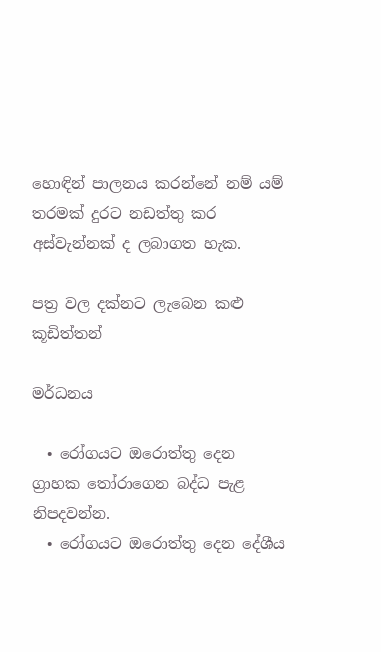හොඳින් පාලනය කරන්නේ නම් යම් තරමක් දුරට නඩත්තු කර අස්වැන්නක් ද ලබාගත හැක.

පත්‍ර වල දක්නට ලැබෙන කළු කූඩිත්තන්

මර්ධනය

  • රෝගයට ඔරොත්තු දෙන ග්‍රාහක තෝරාගෙන බද්ධ පැළ නිපදවන්න.
  • රෝගයට ඔරොත්තු දෙන දේශීය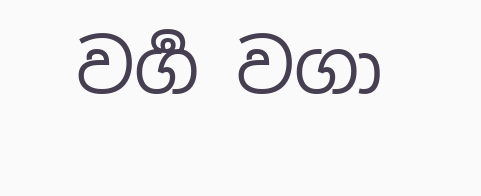වර්‍ග වගා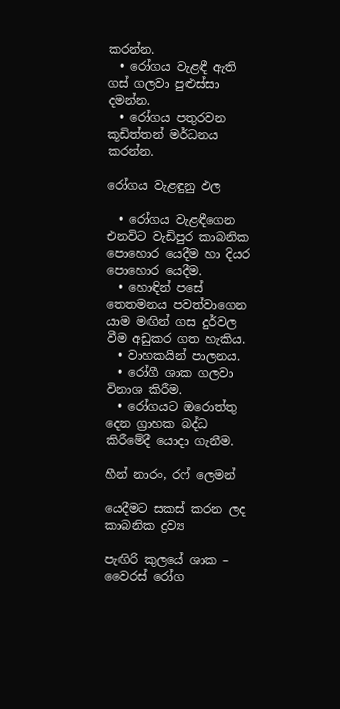කරන්න.
  • රෝගය වැළඳී ඇති ගස් ගලවා පුළුස්සා දමන්න.
  • රෝගය පතුරවන කූඩිත්තන් මර්ධනය කරන්න.

රෝගය වැළඳුනු ඵල

  • රෝගය වැළඳීගෙන එනවිට වැඩිපුර කාබනික පොහොර යෙදීම හා දියර පොහොර යෙදීම.
  • හොඳින් පසේ තෙතමනය පවත්වාගෙන යාම මඟින් ගස දුර්වල වීම අඩුකර ගත හැකිය.
  • වාහකයින් පාලනය.
  • රෝගී ශාක ගලවා විනාශ කිරීම.
  • රෝගයට ඔරොත්තු දෙන ග්‍රාහක බද්ධ කිරීමේදී යොදා ගැනීම.

හීන් නාරං, රෆ් ලෙමන්

යෙදීමට සකස් කරන ලද කාබනික ද්‍රව්‍ය

පැඟිරි කුලයේ ශාක – වෛරස් රෝග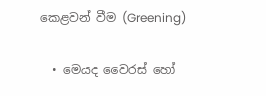කෙළවන් වීම (Greening)

  • මෙයද වෛරස් හෝ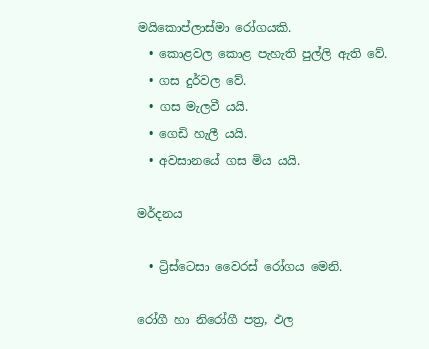මයිකොප්ලාස්මා රෝගයකි.
  • කොළවල කොළ පැහැති පුල්ලි ඇති වේ.
  • ගස දුර්වල වේ.
  • ගස මැලවී යයි.
  • ගෙඩි හැලී යයි.
  • අවසානයේ ගස මිය යයි.

මර්දනය

  • ට්‍රිස්ටෙසා වෛරස් රෝගය මෙනි.

රෝගී හා නිරෝගී පත්‍ර, ඵල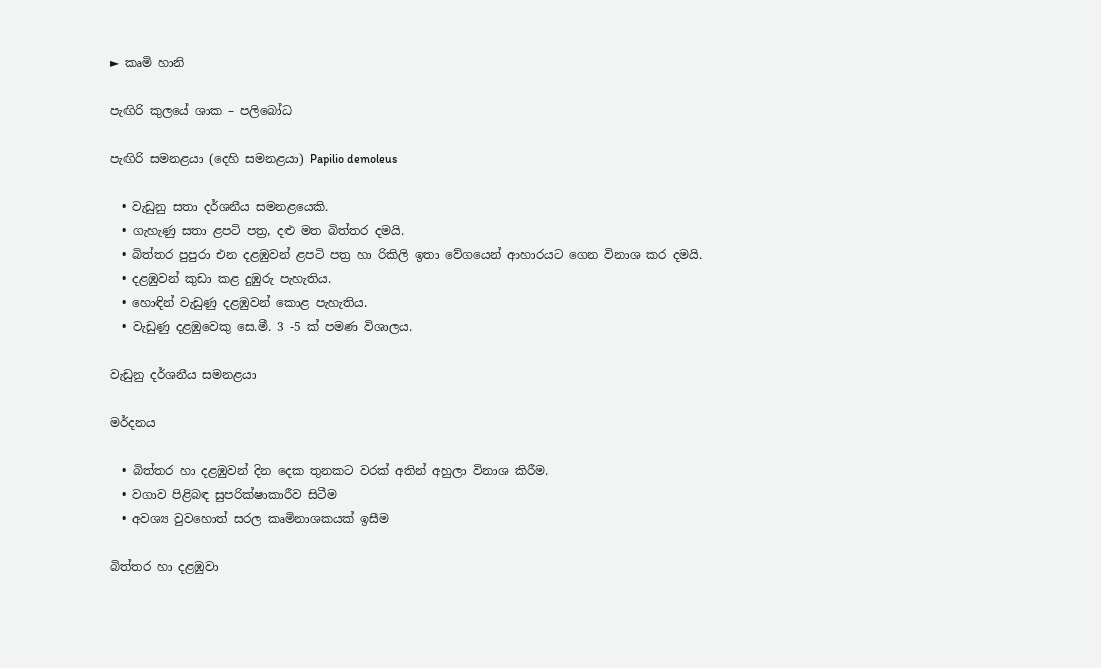► කෘමි හානි

පැඟිරි කුලයේ ශාක – පලිබෝධ

පැඟිරි සමනළයා (දෙහි සමනළයා) Papilio demoleus

  • වැඩුනු සතා දර්ශනීය සමනළයෙකි.
  • ගැහැණු සතා ළපටි පත්‍ර, දළු මත බිත්තර දමයි.
  • බිත්තර පුපුරා එන දළඹුවන් ළපටි පත්‍ර හා රිකිලි ඉතා වේගයෙන් ආහාරයට ගෙන විනාශ කර දමයි.
  • දළඹුවන් කුඩා කළ දුඹුරු පැහැතිය.
  • හොඳින් වැඩුණු දළඹුවන් කොළ පැහැතිය.
  • වැඩුණු දළඹුවෙකු සෙ.මී. 3 -5 ක් පමණ විශාලය.

වැඩුනු දර්ශනීය සමනළයා

මර්දනය

  • බිත්තර හා දළඹුවන් දින දෙක තුනකට වරක් අතින් අහුලා විනාශ කිරීම.
  • වගාව පිළිබඳ සුපරික්ෂාකාරීව සිටීම
  • අවශ්‍ය වුවහොත් සරල කෘමිනාශකයක් ඉසීම

බිත්තර හා දළඹුවා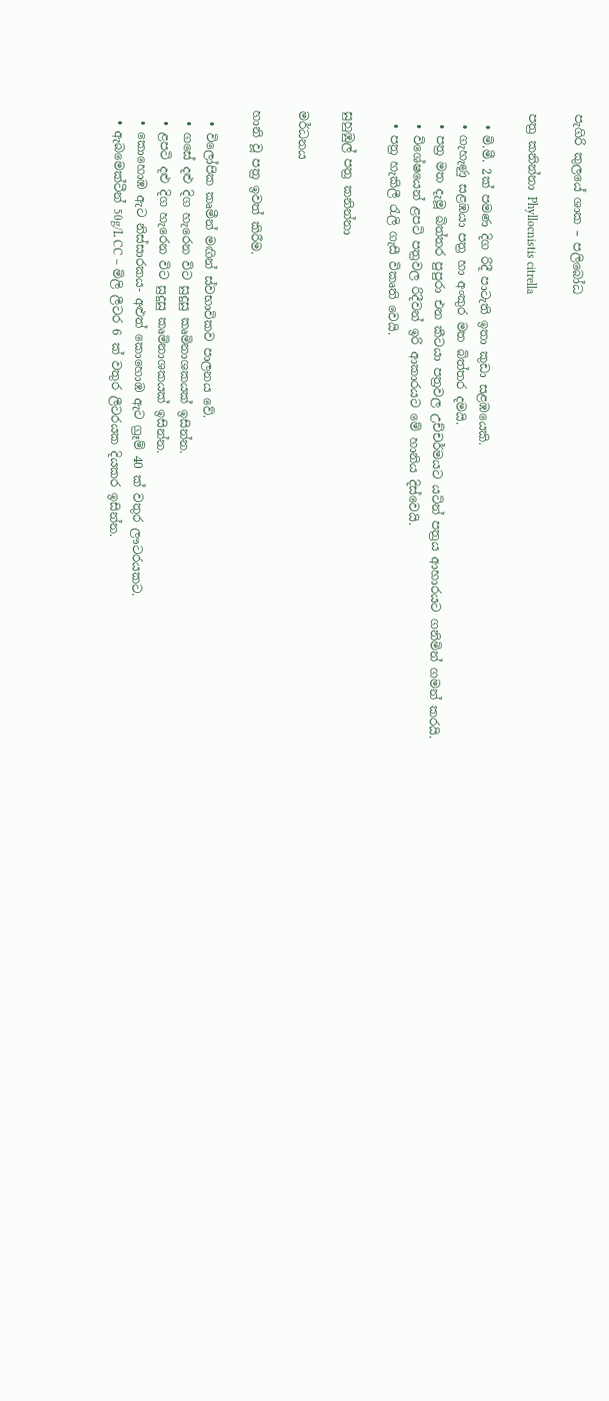පැගිරි කුලයේ ශාක – පලිබෝධ

පත්‍ර කනින්නා Phyllocnistis citrella

  • මි.මී. 2ක් පමණ දිග රිදී පාටැති ඉතා කුඩා සළඹයෙකි.
  • ගැහැණු සළඹයා පත්‍ර හා අංකුර මත බිත්තර දමයි.
  • පත්‍ර මත දැමූ බිත්තර පුපුරා එන කීටයා පත්‍රවල උච්චර්මයට යටින් පත්‍රය ආහාරයට ගනිමින් ගමන් කරයි.
  • විශේෂයෙන් ළපටි පත්‍රවල රිදීවන් ඉරි ආකාරයට මේ හානිය දිස්වෙයි.
  • පත්‍ර හැකිලී රැලි ගැසී විකෘති වෙයි.

සුහුඹුල් පත්‍ර කනින්නා

මර්ධනය

හානි වූ පත්‍ර ඉවත් කිරීම.

  • විලෝපික කෘමීන් මඟින් ස්වභාවිකව පාලනය වේ.
  • ගසේ දළු දිග හැරෙන විට සුදුසු කෘමිනාශකයක් ඉසින්න.
  • ළපටි දළු දිග හැරෙන විට සුදුසු කෘමිනාශකයක් ඉසින්න.
  • කොහොඹ ඇට නිස්සාරකය- අළුත් කොහොඹ ඇට ග්‍රෑම් 40 ක් වතුර ලෟටරයකට.
  • ඇබමෙක්ටීන් 50g/L CC – මිලි ලීටර 6 ක් වතුර ලීටරයක දියකර ඉසින්න.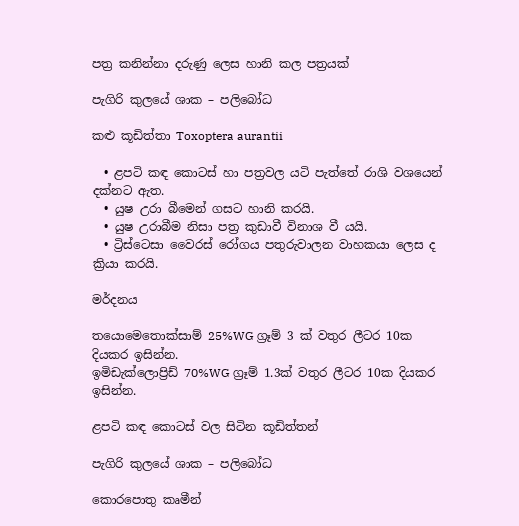පත්‍ර කනින්නා දරුණු ලෙස හානි කල පත්‍රයක්

පැගිරි කුලයේ ශාක – පලිබෝධ

කළු කූඩිත්තා Toxoptera aurantii

  • ළපටි කඳ කොටස් හා පත්‍රවල යටි පැත්තේ රාශි වශයෙන් දක්නට ඇත.
  • යුෂ උරා බීමෙන් ගසට හානි කරයි.
  • යුෂ උරාබීම නිසා පත්‍ර කුඩාවී විනාශ වී යයි.
  • ට්‍රිස්ටෙසා වෛරස් රෝගය පතුරුවාලන වාහකයා ලෙස ද ක්‍රියා කරයි.

මර්දනය

තයො‍මෙතොක්සාම් 25%WG ග්‍රෑම් 3 ක් වතුර ලීටර 10ක දියකර ඉසින්න.
ඉමිඩැක්ලොප්‍රිඩ් 70%WG ග්‍රෑම් 1.3ක් වතුර ලීටර 10ක දියකර ඉසින්න.

ළපටි කඳ කොටස් වල සිටින කූඩිත්තන්

පැගිරි කුලයේ ශාක – පලිබෝධ

කොරපොතු කෘමීන්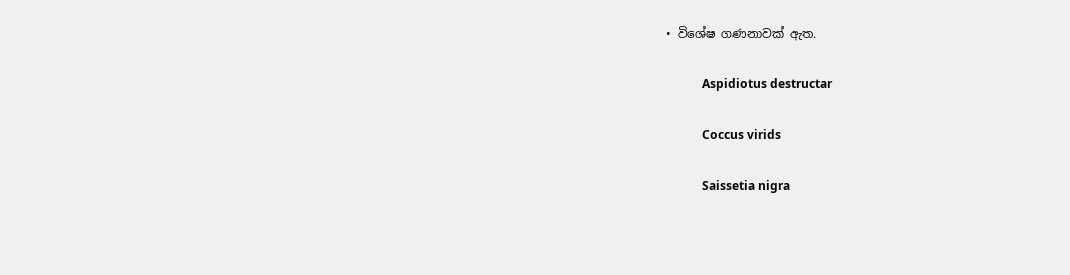• විශේෂ ගණනාවක් ඇත.

            Aspidiotus destructar

            Coccus virids

            Saissetia nigra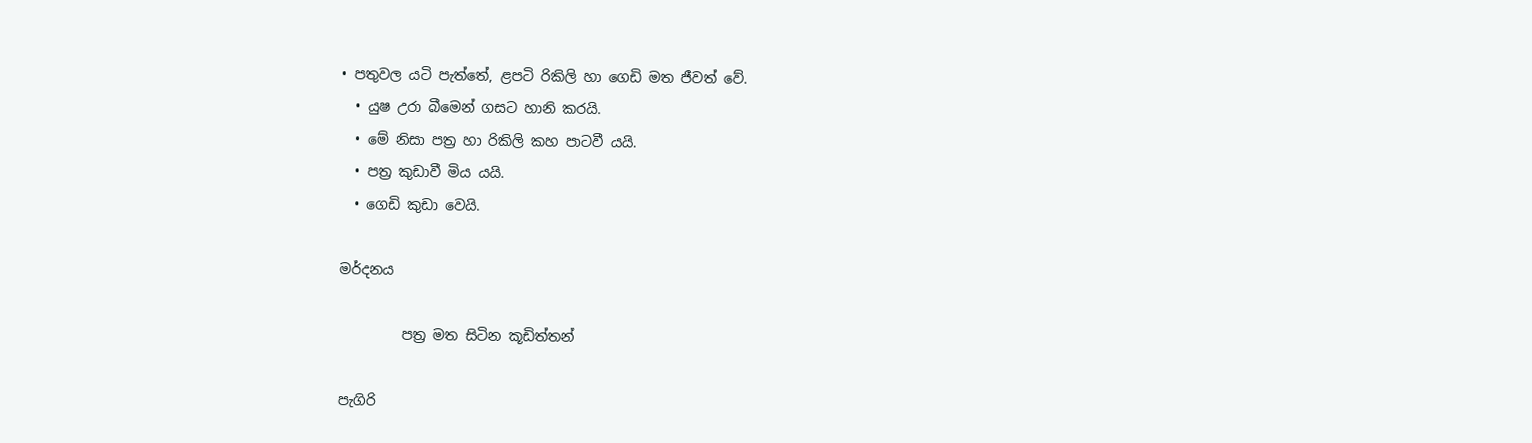• පතුවල යටි පැත්තේ, ළපටි රිකිලි හා ගෙඩි මත ජීවත් වේ.
  • යුෂ උරා බීමෙන් ගසට හානි කරයි.
  • මේ නිසා පත්‍ර හා රිකිලි කහ පාටවී යයි.
  • පත්‍ර කුඩාවී මිය යයි.
  • ගෙඩි කුඩා වෙයි.

මර්දනය

         පත්‍ර මත සිටින කූඩිත්තන්

පැගිරි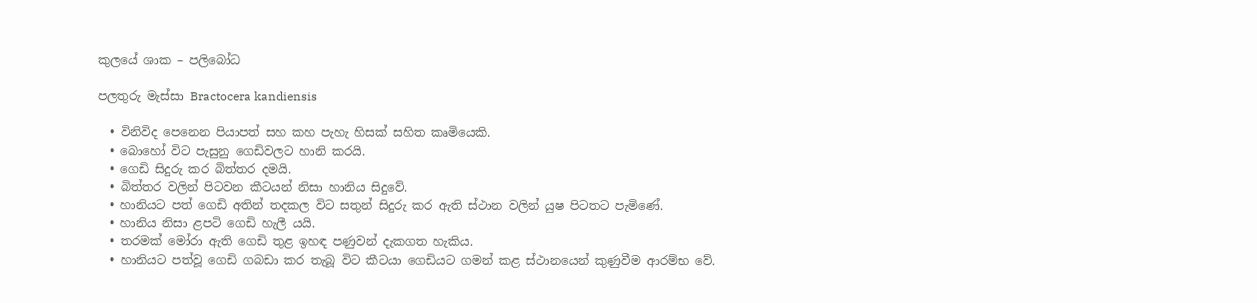කුලයේ ශාක – පලිබෝධ

පලතුරු මැස්සා Bractocera kandiensis

  • විනිවිද පෙනෙන පියාපත් සහ කහ පැහැ හිසක් සහිත කෘමියෙකි.
  • බොහෝ විට පැසුනු ගෙඩිවලට හානි කරයි.
  • ගෙඩි සිදුරු කර බිත්තර දමයි.
  • බිත්තර වලින් පිටවන කීටයන් නිසා හානිය සිදුවේ.
  • හානියට පත් ගෙඩි අතින් තදකල විට සතුන් සිදුරු කර ඇති ස්ථාන වලින් යුෂ පිටතට පැමිණේ.
  • හානිය නිසා ළපටි ගෙඩි හැලී යයි.
  • තරමක් මෝරා ඇති ගෙඩි තුළ ඉහඳ පණුවන් දැකගත හැකිය.
  • හානියට පත්වූ ගෙඩි ගබඩා කර තැබූ විට කීටයා ගෙඩියට ගමන් කළ ස්ථානයෙන් කුණුවීම ආරම්භ වේ.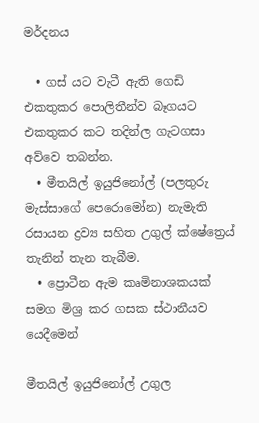මර්දනය

  • ගස් යට වැටී ඇති ගෙඩි එකතුකර පොලිතීන්ව බෑගයට එකතුකර කට තදින්ල ගැටගසා අව්වෙ තබන්න.
  • මීතයිල් ඉයුජිනෝල් (පලතුරු මැස්සාගේ පෙරොමෝන) නැමැති රසායන ද්‍රව්‍ය සහිත උගුල් ක්ෂේත්‍රෙය් තැනින් තැන තැබීම.
  • ප්‍රොටීන ඇම කෘමිනාශකයක් සමග මිශ්‍ර කර ගසක ස්ථානීයව යෙදීමෙන්

මීතයිල් ඉයුජිනෝල් උගුල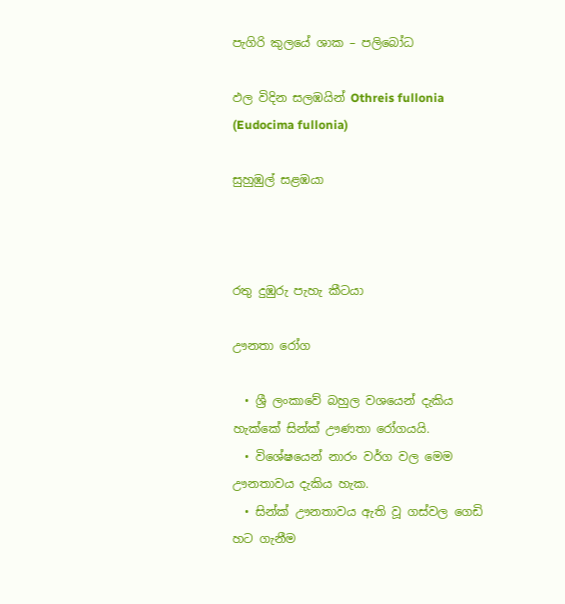පැගිරි කුලයේ ශාක – පලිබෝධ

ඵල විදින සලඹයින් Othreis fullonia (Eudocima fullonia)

සුහුඹුල් සළඹයා



රතු දුඹුරු පැහැ කීටයා

ඌනතා රෝග

  • ශ්‍රී ලංකාවේ බහුල වශයෙන් දැකිය හැක්කේ සින්ක් ඌණතා රෝගයයි.
  • විශේෂයෙන් නාරං වර්ග වල මෙම ඌනතාවය දැකිය හැක.
  • සින්ක් ඌනතාවය ඇති වූ ගස්වල ගෙඩි හට ගැනීම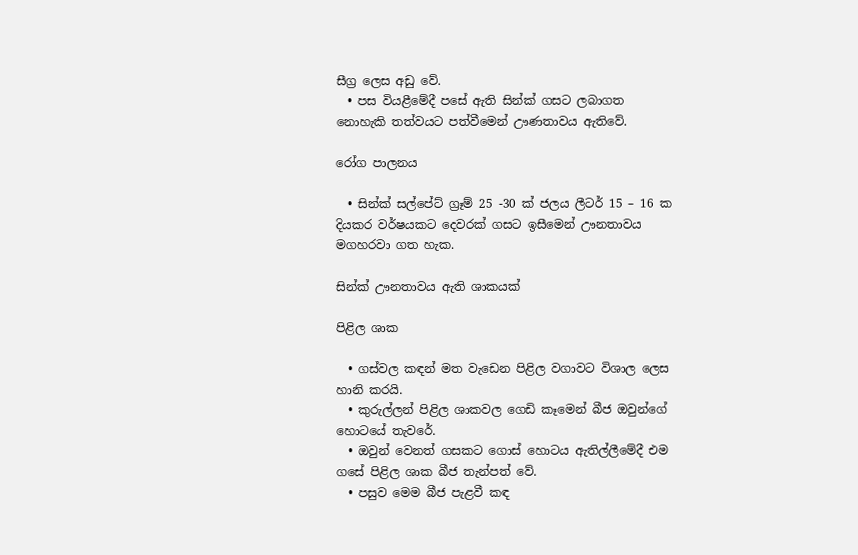සීග්‍ර ලෙස අඩු වේ.
  • පස වියළීමේදී පසේ ඇති සින්ක් ගසට ලබාගත නොහැකි තත්වයට පත්වීමෙන් ඌණතාවය ඇතිවේ.

රෝග පාලනය

  • සින්ක් සල්පේට් ග්‍රෑම් 25 -30 ක් ජලය ලීටර් 15 – 16 ක දියකර වර්ෂයකට දෙවරක් ගසට ඉසීමෙන් ඌනතාවය මගහරවා ගත හැක.

සින්ක් ඌනතාවය ඇති ශාකයක්

පිළිල ශාක

  • ගස්වල කඳන් මත වැඩෙන පිළිල වගාවට විශාල ලෙස හානි කරයි.
  • කුරුල්ලන් පිළිල ශාකවල ගෙඩි කෑමෙන් බීජ ඔවුන්ගේ හොටයේ තැවරේ.
  • ඔවුන් වෙනත් ගසකට ගොස් හොටය ඇතිල්ලීමේදී එම ගසේ පිළිල ශාක බීජ තැන්පත් වේ.
  • පසුව මෙම බීජ පැළවී කඳ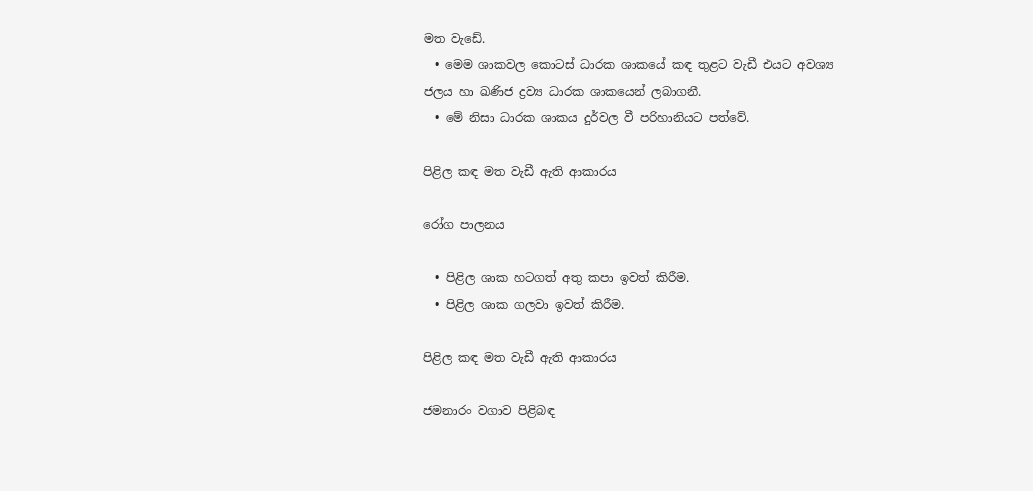මත වැඩේ.
  • මෙම ශාකවල කොටස් ධාරක ශාකයේ කඳ තුළට වැඩී එයට අවශ්‍ය ජලය හා ඛණිජ ද්‍රව්‍ය ධාරක ශාකයෙන් ලබාගනී.
  • මේ නිසා ධාරක ශාකය දුර්වල වී පරිහානියට පත්වේ.

පිළිල කඳ මත වැඩී ඇති ආකාරය

රෝග පාලනය

  • පිළිල ශාක හටගත් අතු කපා ඉවත් කිරීම.
  • පිළිල ශාක ගලවා ඉවත් කිරීම.

පිළිල කඳ මත වැඩී ඇති ආකාරය

ජමනාරං වගාව පිළිබඳ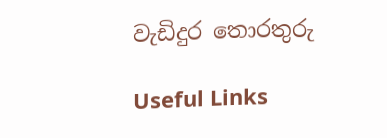වැඩිදුර තොරතුරු

Useful Links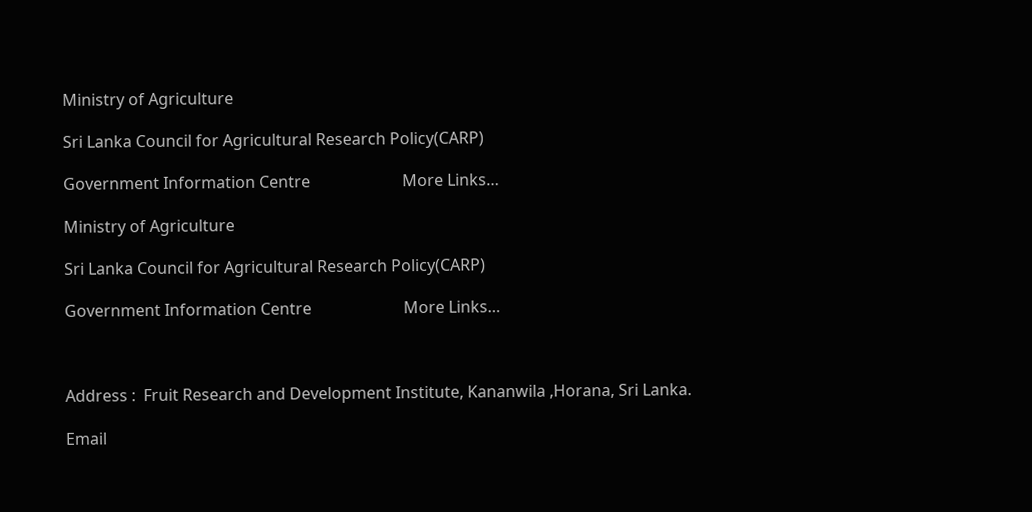Ministry of Agriculture

Sri Lanka Council for Agricultural Research Policy(CARP)

Government Information Centre                       More Links…

Ministry of Agriculture

Sri Lanka Council for Agricultural Research Policy(CARP)

Government Information Centre                       More Links…



Address :  Fruit Research and Development Institute, Kananwila ,Horana, Sri Lanka.

Email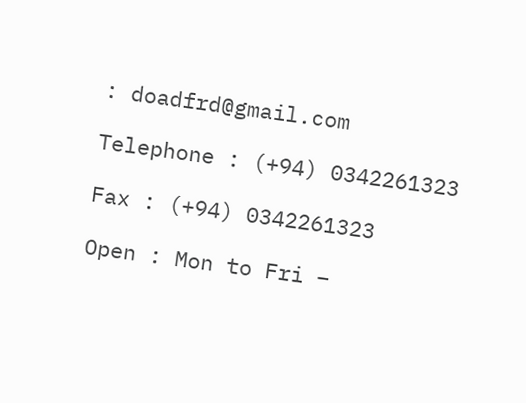: doadfrd@gmail.com

Telephone : (+94) 0342261323

Fax : (+94) 0342261323

Open : Mon to Fri –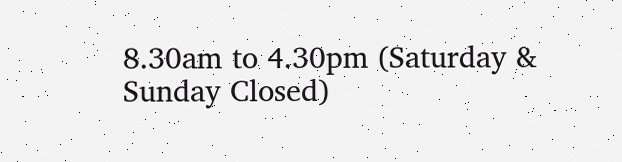8.30am to 4.30pm (Saturday & Sunday Closed)